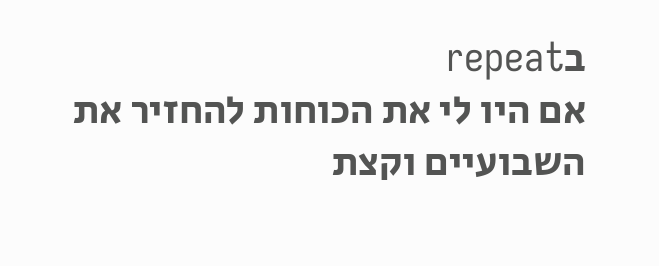בrepeat
אם היו לי את הכוחות להחזיר את השבועיים וקצת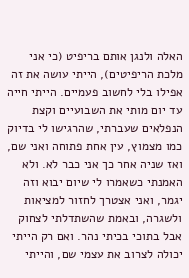האלה ולנגן אותם בריפיט (כי אני מלכת הריפיטים), הייתי עושה את זה אפילו בלי לחשוב פעמיים. הייתי חייה עד יום מותי את השבועיים וקצת הנפלאים שעברתי, שהרגישו לי בדיוק כמו מצמוץ, עין אחת פתוחה ואני שם, ואז שניה אחר כך אני כבר לא. ולא האמנתי כשאמרו לי שיום יבוא וזה יגמר, ואני אצטרך לחזור למציאות ולשגרה, ובאמת שהשתדלתי לצחוק אבל בתוכי בכיתי נהר. ואם רק הייתי יכולה לצרוב את עצמי שם, והייתי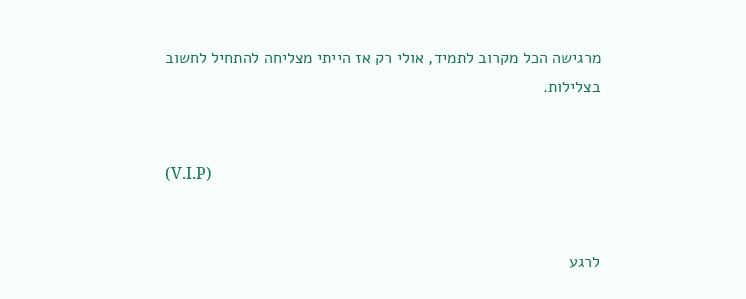מרגישה הכל מקרוב לתמיד, אולי רק אז הייתי מצליחה להתחיל לחשוב בצלילות.


(V.I.P)


לרגע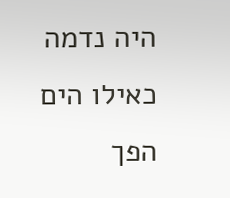היה נדמה כאילו הים הפך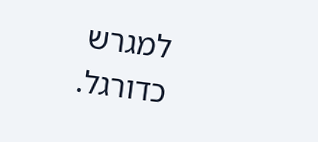למגרש כדורגל.